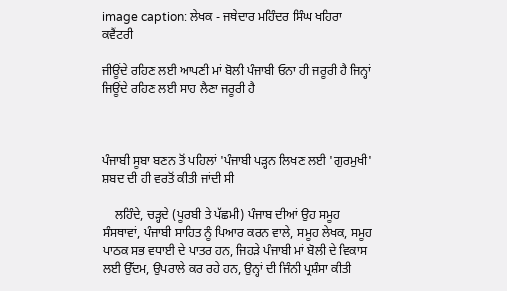image caption: ਲੇਖਕ - ਜਥੇਦਾਰ ਮਹਿੰਦਰ ਸਿੰਘ ਖਹਿਰਾ ਕਵੈਂਟਰੀ

ਜੀਊਂਦੇ ਰਹਿਣ ਲਈ ਆਪਣੀ ਮਾਂ ਬੋਲੀ ਪੰਜਾਬੀ ਓਨਾ ਹੀ ਜਰੂਰੀ ਹੈ ਜਿਨ੍ਹਾਂ ਜਿਊਂਦੇ ਰਹਿਣ ਲਈ ਸਾਹ ਲੈਣਾ ਜਰੂਰੀ ਹੈ



ਪੰਜਾਬੀ ਸੂਬਾ ਬਣਨ ਤੋਂ ਪਹਿਲਾਂ 'ਪੰਜਾਬੀ ਪੜ੍ਹਨ ਲਿਖਣ ਲਈ 'ਗੁਰਮੁਖੀ' ਸ਼ਬਦ ਦੀ ਹੀ ਵਰਤੋਂ ਕੀਤੀ ਜਾਂਦੀ ਸੀ

    ਲਹਿੰਦੇ, ਚੜ੍ਹਦੇ (ਪੂਰਬੀ ਤੇ ਪੱਛਮੀ) ਪੰਜਾਬ ਦੀਆਂ ਉਹ ਸਮੂਹ ਸੰਸਥਾਵਾਂ, ਪੰਜਾਬੀ ਸਾਹਿਤ ਨੂੰ ਪਿਆਰ ਕਰਨ ਵਾਲੇ, ਸਮੂਹ ਲੇਖਕ, ਸਮੂਹ ਪਾਠਕ ਸਭ ਵਧਾਈ ਦੇ ਪਾਤਰ ਹਨ, ਜਿਹੜੇ ਪੰਜਾਬੀ ਮਾਂ ਬੋਲੀ ਦੇ ਵਿਕਾਸ ਲਈ ਉੱਦਮ, ਉਪਰਾਲੇ ਕਰ ਰਹੇ ਹਨ, ਉਨ੍ਹਾਂ ਦੀ ਜਿੰਨੀ ਪ੍ਰਸ਼ੰਸਾ ਕੀਤੀ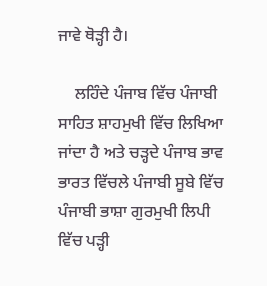ਜਾਵੇ ਥੋੜ੍ਹੀ ਹੈ।

    ਲਹਿੰਦੇ ਪੰਜਾਬ ਵਿੱਚ ਪੰਜਾਬੀ ਸਾਹਿਤ ਸ਼ਾਹਮੁਖੀ ਵਿੱਚ ਲਿਖਿਆ ਜਾਂਦਾ ਹੈ ਅਤੇ ਚੜ੍ਹਦੇ ਪੰਜਾਬ ਭਾਵ ਭਾਰਤ ਵਿੱਚਲੇ ਪੰਜਾਬੀ ਸੂਬੇ ਵਿੱਚ ਪੰਜਾਬੀ ਭਾਸ਼ਾ ਗੁਰਮੁਖੀ ਲਿਪੀ ਵਿੱਚ ਪੜ੍ਹੀ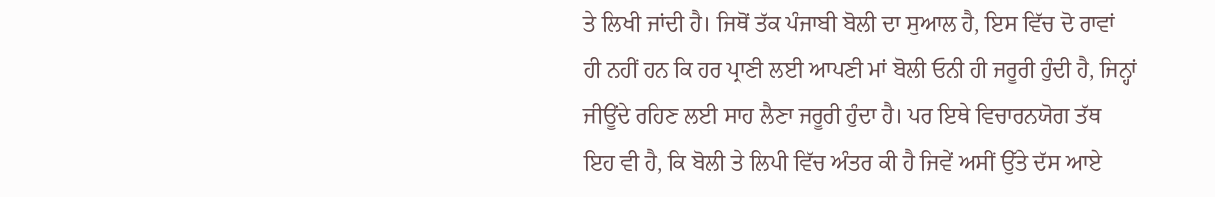ਤੇ ਲਿਖੀ ਜਾਂਦੀ ਹੈ। ਜਿਥੋਂ ਤੱਕ ਪੰਜਾਬੀ ਬੋਲੀ ਦਾ ਸੁਆਲ ਹੈ, ਇਸ ਵਿੱਚ ਦੋ ਰਾਵਾਂ ਹੀ ਨਹੀਂ ਹਨ ਕਿ ਹਰ ਪ੍ਰਾਣੀ ਲਈ ਆਪਣੀ ਮਾਂ ਬੋਲੀ ਓਨੀ ਹੀ ਜਰੂਰੀ ਹੁੰਦੀ ਹੈ, ਜਿਨ੍ਹਾਂ ਜੀਊਂਦੇ ਰਹਿਣ ਲਈ ਸਾਹ ਲੈਣਾ ਜਰੂਰੀ ਹੁੰਦਾ ਹੈ। ਪਰ ਇਥੇ ਵਿਚਾਰਨਯੋਗ ਤੱਥ ਇਹ ਵੀ ਹੈ, ਕਿ ਬੋਲੀ ਤੇ ਲਿਪੀ ਵਿੱਚ ਅੰਤਰ ਕੀ ਹੈ ਜਿਵੇਂ ਅਸੀਂ ਉੱਤੇ ਦੱਸ ਆਏ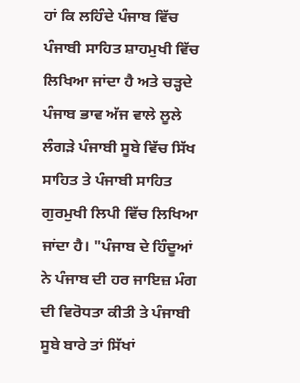ਹਾਂ ਕਿ ਲਹਿੰਦੇ ਪੰਜਾਬ ਵਿੱਚ ਪੰਜਾਬੀ ਸਾਹਿਤ ਸ਼ਾਹਮੁਖੀ ਵਿੱਚ ਲਿਖਿਆ ਜਾਂਦਾ ਹੈ ਅਤੇ ਚੜ੍ਹਦੇ ਪੰਜਾਬ ਭਾਵ ਅੱਜ ਵਾਲੇ ਲੂਲੇ ਲੰਗੜੇ ਪੰਜਾਬੀ ਸੂਬੇ ਵਿੱਚ ਸਿੱਖ ਸਾਹਿਤ ਤੇ ਪੰਜਾਬੀ ਸਾਹਿਤ ਗੁਰਮੁਖੀ ਲਿਪੀ ਵਿੱਚ ਲਿਖਿਆ ਜਾਂਦਾ ਹੈ। "ਪੰਜਾਬ ਦੇ ਹਿੰਦੂਆਂ ਨੇ ਪੰਜਾਬ ਦੀ ਹਰ ਜਾਇਜ਼ ਮੰਗ ਦੀ ਵਿਰੋਧਤਾ ਕੀਤੀ ਤੇ ਪੰਜਾਬੀ ਸੂਬੇ ਬਾਰੇ ਤਾਂ ਸਿੱਖਾਂ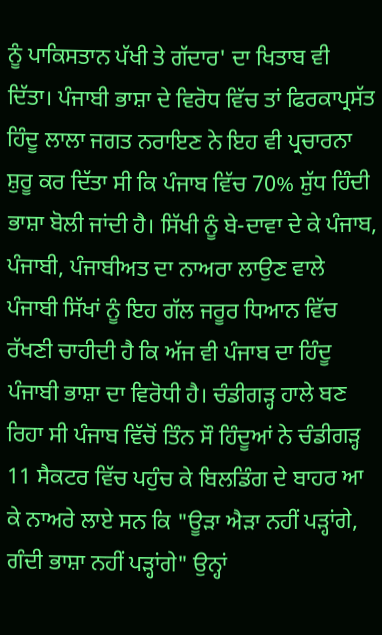ਨੂੰ ਪਾਕਿਸਤਾਨ ਪੱਖੀ ਤੇ ਗੱਦਾਰ' ਦਾ ਖਿਤਾਬ ਵੀ ਦਿੱਤਾ। ਪੰਜਾਬੀ ਭਾਸ਼ਾ ਦੇ ਵਿਰੋਧ ਵਿੱਚ ਤਾਂ ਫਿਰਕਾਪ੍ਰਸੱਤ ਹਿੰਦੂ ਲਾਲਾ ਜਗਤ ਨਰਾਇਣ ਨੇ ਇਹ ਵੀ ਪ੍ਰਚਾਰਨਾ ਸ਼ੁਰੂ ਕਰ ਦਿੱਤਾ ਸੀ ਕਿ ਪੰਜਾਬ ਵਿੱਚ 70% ਸ਼ੁੱਧ ਹਿੰਦੀ ਭਾਸ਼ਾ ਬੋਲੀ ਜਾਂਦੀ ਹੈ। ਸਿੱਖੀ ਨੂੰ ਬੇ-ਦਾਵਾ ਦੇ ਕੇ ਪੰਜਾਬ, ਪੰਜਾਬੀ, ਪੰਜਾਬੀਅਤ ਦਾ ਨਾਅਰਾ ਲਾਉਣ ਵਾਲੇ ਪੰਜਾਬੀ ਸਿੱਖਾਂ ਨੂੰ ਇਹ ਗੱਲ ਜਰੂਰ ਧਿਆਨ ਵਿੱਚ ਰੱਖਣੀ ਚਾਹੀਦੀ ਹੈ ਕਿ ਅੱਜ ਵੀ ਪੰਜਾਬ ਦਾ ਹਿੰਦੂ ਪੰਜਾਬੀ ਭਾਸ਼ਾ ਦਾ ਵਿਰੋਧੀ ਹੈ। ਚੰਡੀਗੜ੍ਹ ਹਾਲੇ ਬਣ ਰਿਹਾ ਸੀ ਪੰਜਾਬ ਵਿੱਚੋਂ ਤਿੰਨ ਸੌ ਹਿੰਦੂਆਂ ਨੇ ਚੰਡੀਗੜ੍ਹ 11 ਸੈਕਟਰ ਵਿੱਚ ਪਹੁੰਚ ਕੇ ਬਿਲਡਿੰਗ ਦੇ ਬਾਹਰ ਆ ਕੇ ਨਾਅਰੇ ਲਾਏ ਸਨ ਕਿ "ਊੜਾ ਐੜਾ ਨਹੀਂ ਪੜ੍ਹਾਂਗੇ, ਗੰਦੀ ਭਾਸ਼ਾ ਨਹੀਂ ਪੜ੍ਹਾਂਗੇ" ਉਨ੍ਹਾਂ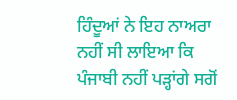ਹਿੰਦੂਆਂ ਨੇ ਇਹ ਨਾਅਰਾ ਨਹੀਂ ਸੀ ਲਾਇਆ ਕਿ ਪੰਜਾਬੀ ਨਹੀਂ ਪੜ੍ਹਾਂਗੇ ਸਗੋਂ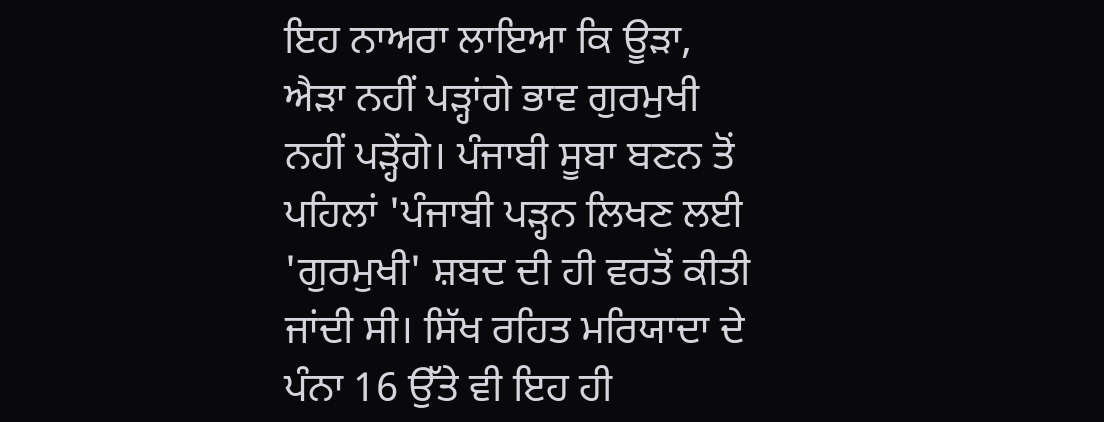ਇਹ ਨਾਅਰਾ ਲਾਇਆ ਕਿ ਊੜਾ, ਐੜਾ ਨਹੀਂ ਪੜ੍ਹਾਂਗੇ ਭਾਵ ਗੁਰਮੁਖੀ ਨਹੀਂ ਪੜ੍ਹੇਂਗੇ। ਪੰਜਾਬੀ ਸੂਬਾ ਬਣਨ ਤੋਂ ਪਹਿਲਾਂ 'ਪੰਜਾਬੀ ਪੜ੍ਹਨ ਲਿਖਣ ਲਈ 'ਗੁਰਮੁਖੀ' ਸ਼ਬਦ ਦੀ ਹੀ ਵਰਤੋਂ ਕੀਤੀ ਜਾਂਦੀ ਸੀ। ਸਿੱਖ ਰਹਿਤ ਮਰਿਯਾਦਾ ਦੇ ਪੰਨਾ 16 ਉੱਤੇ ਵੀ ਇਹ ਹੀ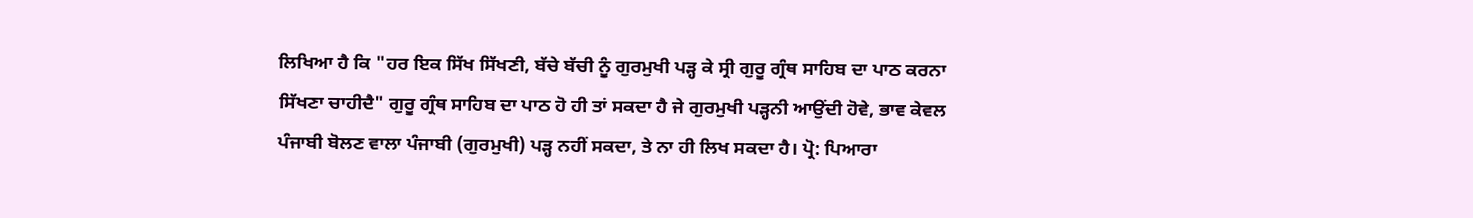ਲਿਖਿਆ ਹੈ ਕਿ "ਹਰ ਇਕ ਸਿੱਖ ਸਿੱਖਣੀ, ਬੱਚੇ ਬੱਚੀ ਨੂੰ ਗੁਰਮੁਖੀ ਪੜ੍ਹ ਕੇ ਸ੍ਰੀ ਗੁਰੂ ਗ੍ਰੰਥ ਸਾਹਿਬ ਦਾ ਪਾਠ ਕਰਨਾ ਸਿੱਖਣਾ ਚਾਹੀਦੈ" ਗੁਰੂ ਗ੍ਰੰਥ ਸਾਹਿਬ ਦਾ ਪਾਠ ਹੋ ਹੀ ਤਾਂ ਸਕਦਾ ਹੈ ਜੇ ਗੁਰਮੁਖੀ ਪੜ੍ਹਨੀ ਆਉਂਦੀ ਹੋਵੇ, ਭਾਵ ਕੇਵਲ ਪੰਜਾਬੀ ਬੋਲਣ ਵਾਲਾ ਪੰਜਾਬੀ (ਗੁਰਮੁਖੀ) ਪੜ੍ਹ ਨਹੀਂ ਸਕਦਾ, ਤੇ ਨਾ ਹੀ ਲਿਖ ਸਕਦਾ ਹੈ। ਪ੍ਰੋ: ਪਿਆਰਾ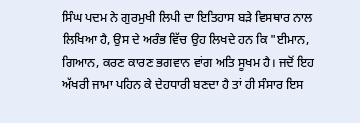ਸਿੰਘ ਪਦਮ ਨੇ ਗੁਰਮੁਖੀ ਲਿਪੀ ਦਾ ਇਤਿਹਾਸ ਬੜੇ ਵਿਸਥਾਰ ਨਾਲ ਲਿਖਿਆ ਹੈ, ਉਸ ਦੇ ਅਰੰਭ ਵਿੱਚ ਉਹ ਲਿਖਦੇ ਹਨ ਕਿ "ਈਮਾਨ, ਗਿਆਨ, ਕਰਣ ਕਾਰਣ ਭਗਵਾਨ ਵਾਂਗ ਅਤਿ ਸੂਖਮ ਹੈ। ਜਦੋਂ ਇਹ ਅੱਖਰੀ ਜਾਮਾ ਪਹਿਨ ਕੇ ਦੇਹਧਾਰੀ ਬਣਦਾ ਹੈ ਤਾਂ ਹੀ ਸੰਸਾਰ ਇਸ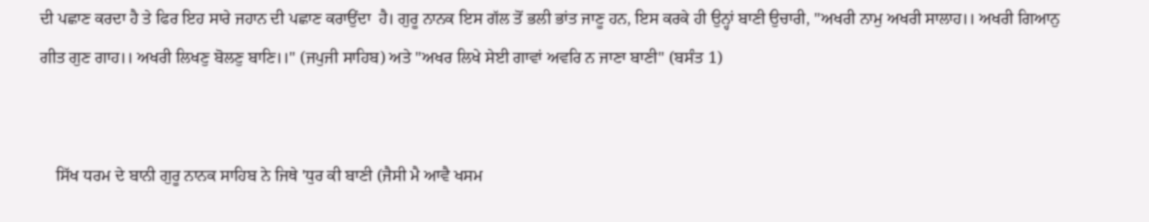ਦੀ ਪਛਾਣ ਕਰਦਾ ਹੈ ਤੇ ਫਿਰ ਇਹ ਸਾਰੇ ਜਹਾਨ ਦੀ ਪਛਾਣ ਕਰਾਉਂਦਾ  ਹੈ। ਗੁਰੂ ਨਾਨਕ ਇਸ ਗੱਲ ਤੋਂ ਭਲੀ ਭਾਂਤ ਜਾਣੂ ਹਨ, ਇਸ ਕਰਕੇ ਹੀ ਉਨ੍ਹਾਂ ਬਾਣੀ ਉਚਾਰੀ, "ਅਖਰੀ ਨਾਮੁ ਅਖਰੀ ਸਾਲਾਹ।। ਅਖਰੀ ਗਿਆਨੁ ਗੀਤ ਗੁਣ ਗਾਹ।। ਅਖਰੀ ਲਿਖਣੁ ਬੋਲਣੁ ਬਾਣਿ।।" (ਜਪੁਜੀ ਸਾਹਿਬ) ਅਤੇ "ਅਖਰ ਲਿਖੇ ਸੇਈ ਗਾਵਾਂ ਅਵਰਿ ਨ ਜਾਣਾ ਬਾਣੀ" (ਬਸੰਤ 1)


    ਸਿੱਖ ਧਰਮ ਦੇ ਬਾਨੀ ਗੁਰੂ ਨਾਨਕ ਸਾਹਿਬ ਨੇ ਜਿਥੇ 'ਧੁਰ ਕੀ ਬਾਣੀ (ਜੈਸੀ ਮੈ ਆਵੈ ਖਸਮ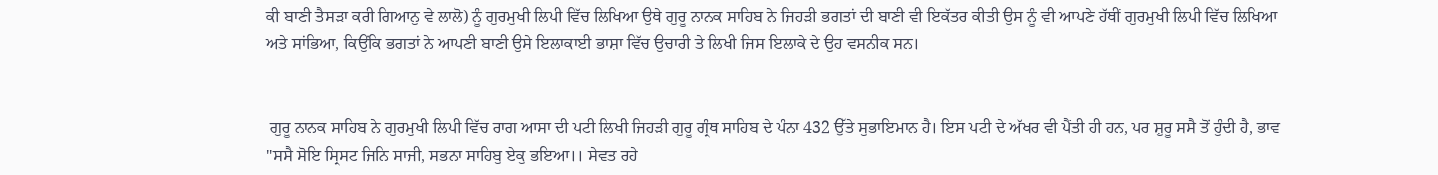ਕੀ ਬਾਣੀ ਤੈਸੜਾ ਕਰੀ ਗਿਆਨੁ ਵੇ ਲਾਲੋ) ਨੂੰ ਗੁਰਮੁਖੀ ਲਿਪੀ ਵਿੱਚ ਲਿਖਿਆ ਉਥੇ ਗੁਰੂ ਨਾਨਕ ਸਾਹਿਬ ਨੇ ਜਿਹੜੀ ਭਗਤਾਂ ਦੀ ਬਾਣੀ ਵੀ ਇਕੱਤਰ ਕੀਤੀ ਉਸ ਨੂੰ ਵੀ ਆਪਣੇ ਹੱਥੀਂ ਗੁਰਮੁਖੀ ਲਿਪੀ ਵਿੱਚ ਲਿਖਿਆ ਅਤੇ ਸਾਂਭਿਆ, ਕਿਉਂਕਿ ਭਗਤਾਂ ਨੇ ਆਪਣੀ ਬਾਣੀ ਉਸੇ ਇਲਾਕਾਈ ਭਾਸ਼ਾ ਵਿੱਚ ਉਚਾਰੀ ਤੇ ਲਿਖੀ ਜਿਸ ਇਲਾਕੇ ਦੇ ਉਹ ਵਸਨੀਕ ਸਨ।


 ਗੁਰੂ ਨਾਨਕ ਸਾਹਿਬ ਨੇ ਗੁਰਮੁਖੀ ਲਿਪੀ ਵਿੱਚ ਰਾਗ ਆਸਾ ਦੀ ਪਟੀ ਲਿਖੀ ਜਿਹੜੀ ਗੁਰੂ ਗ੍ਰੰਥ ਸਾਹਿਬ ਦੇ ਪੰਨਾ 432 ਉੱਤੇ ਸੁਭਾਇਮਾਨ ਹੈ। ਇਸ ਪਟੀ ਦੇ ਅੱਖਰ ਵੀ ਪੈਂਤੀ ਹੀ ਹਨ, ਪਰ ਸ਼ੁਰੂ ਸਸੈ ਤੋਂ ਹੁੰਦੀ ਹੈ, ਭਾਵ "ਸਸੈ ਸੋਇ ਸ੍ਰਿਸਟ ਜਿਨਿ ਸਾਜੀ, ਸਭਨਾ ਸਾਹਿਬੁ ਏਕੁ ਭਇਆ।। ਸੇਵਤ ਰਹੇ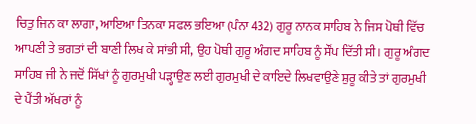ਚਿਤੁ ਜਿਨ ਕਾ ਲਾਗਾ, ਆਇਆ ਤਿਨਕਾ ਸਫਲ ਭਇਆ (ਪੰਨਾ 432) ਗੁਰੂ ਨਾਨਕ ਸਾਹਿਬ ਨੇ ਜਿਸ ਪੋਥੀ ਵਿੱਚ ਆਪਣੀ ਤੇ ਭਗਤਾਂ ਦੀ ਬਾਣੀ ਲਿਖ ਕੇ ਸਾਂਭੀ ਸੀ, ਉਹ ਪੋਥੀ ਗੁਰੂ ਅੰਗਦ ਸਾਹਿਬ ਨੂੰ ਸੌਂਪ ਦਿੱਤੀ ਸੀ। ਗੁਰੂ ਅੰਗਦ ਸਾਹਿਬ ਜੀ ਨੇ ਜਦੋਂ ਸਿੱਖਾਂ ਨੂੰ ਗੁਰਮੁਖੀ ਪੜ੍ਹਾਉਣ ਲਈ ਗੁਰਮੁਖੀ ਦੇ ਕਾਇਦੇ ਲਿਖਵਾਉਣੇ ਸ਼ੁਰੂ ਕੀਤੇ ਤਾਂ ਗੁਰਮੁਖੀ ਦੇ ਪੈਂਤੀ ਅੱਖਰਾਂ ਨੂੰ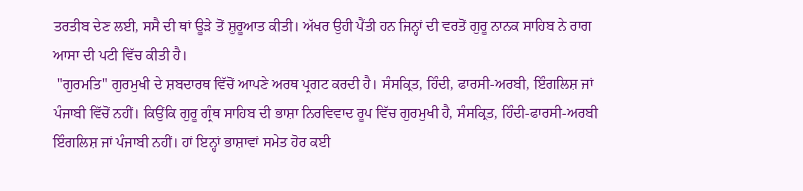ਤਰਤੀਬ ਦੇਣ ਲਈ, ਸਸੈ ਦੀ ਥਾਂ ਊੜੇ ਤੋਂ ਸ਼ੁਰੂਆਤ ਕੀਤੀ। ਅੱਖਰ ਉਹੀ ਪੈਂਤੀ ਹਨ ਜਿਨ੍ਹਾਂ ਦੀ ਵਰਤੋਂ ਗੁਰੂ ਨਾਨਕ ਸਾਹਿਬ ਨੇ ਰਾਗ ਆਸਾ ਦੀ ਪਟੀ ਵਿੱਚ ਕੀਤੀ ਹੈ।
 "ਗੁਰਮਤਿ" ਗੁਰਮੁਖੀ ਦੇ ਸ਼ਬਦਾਰਥ ਵਿੱਚੋਂ ਆਪਣੇ ਅਰਥ ਪ੍ਰਗਟ ਕਰਦੀ ਹੈ। ਸੰਸਕ੍ਰਿਤ, ਹਿੰਦੀ, ਫਾਰਸੀ-ਅਰਬੀ, ਇੰਗਲਿਸ਼ ਜਾਂ ਪੰਜਾਬੀ ਵਿੱਚੋਂ ਨਹੀਂ। ਕਿਉਂਕਿ ਗੁਰੂ ਗ੍ਰੰਥ ਸਾਹਿਬ ਦੀ ਭਾਸ਼ਾ ਨਿਰਵਿਵਾਦ ਰੂਪ ਵਿੱਚ ਗੁਰਮੁਖੀ ਹੈ, ਸੰਸਕ੍ਰਿਤ, ਹਿੰਦੀ-ਫਾਰਸੀ-ਅਰਬੀ ਇੰਗਲਿਸ਼ ਜਾਂ ਪੰਜਾਬੀ ਨਹੀਂ। ਹਾਂ ਇਨ੍ਹਾਂ ਭਾਸ਼ਾਵਾਂ ਸਮੇਤ ਹੋਰ ਕਈ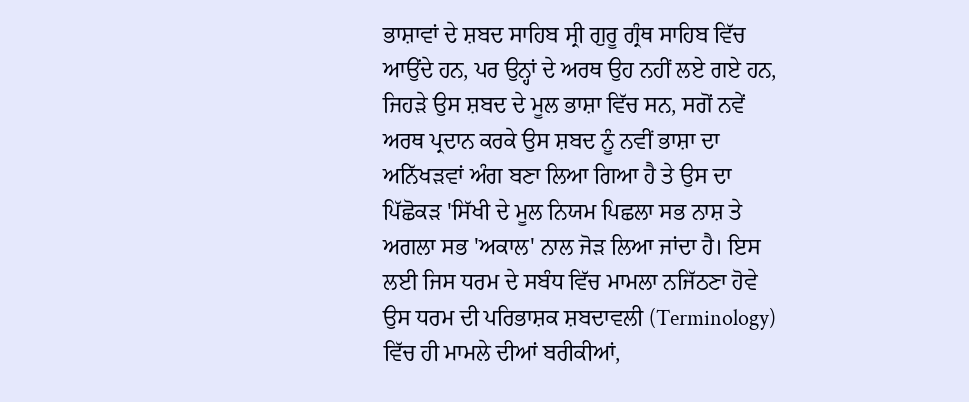ਭਾਸ਼ਾਵਾਂ ਦੇ ਸ਼ਬਦ ਸਾਹਿਬ ਸ੍ਰੀ ਗੁਰੂ ਗ੍ਰੰਥ ਸਾਹਿਬ ਵਿੱਚ ਆਉਂਦੇ ਹਨ, ਪਰ ਉਨ੍ਹਾਂ ਦੇ ਅਰਥ ਉਹ ਨਹੀਂ ਲਏ ਗਏ ਹਨ, ਜਿਹੜੇ ਉਸ ਸ਼ਬਦ ਦੇ ਮੂਲ ਭਾਸ਼ਾ ਵਿੱਚ ਸਨ, ਸਗੋਂ ਨਵੇਂ ਅਰਥ ਪ੍ਰਦਾਨ ਕਰਕੇ ਉਸ ਸ਼ਬਦ ਨੂੰ ਨਵੀਂ ਭਾਸ਼ਾ ਦਾ ਅਨਿੱਖੜਵਾਂ ਅੰਗ ਬਣਾ ਲਿਆ ਗਿਆ ਹੈ ਤੇ ਉਸ ਦਾ ਪਿੱਛੋਕੜ 'ਸਿੱਖੀ ਦੇ ਮੂਲ ਨਿਯਮ ਪਿਛਲਾ ਸਭ ਨਾਸ਼ ਤੇ ਅਗਲਾ ਸਭ 'ਅਕਾਲ' ਨਾਲ ਜੋੜ ਲਿਆ ਜਾਂਦਾ ਹੈ। ਇਸ ਲਈ ਜਿਸ ਧਰਮ ਦੇ ਸਬੰਧ ਵਿੱਚ ਮਾਮਲਾ ਨਜਿੱਠਣਾ ਹੋਵੇ ਉਸ ਧਰਮ ਦੀ ਪਰਿਭਾਸ਼ਕ ਸ਼ਬਦਾਵਲੀ (Terminology) ਵਿੱਚ ਹੀ ਮਾਮਲੇ ਦੀਆਂ ਬਰੀਕੀਆਂ,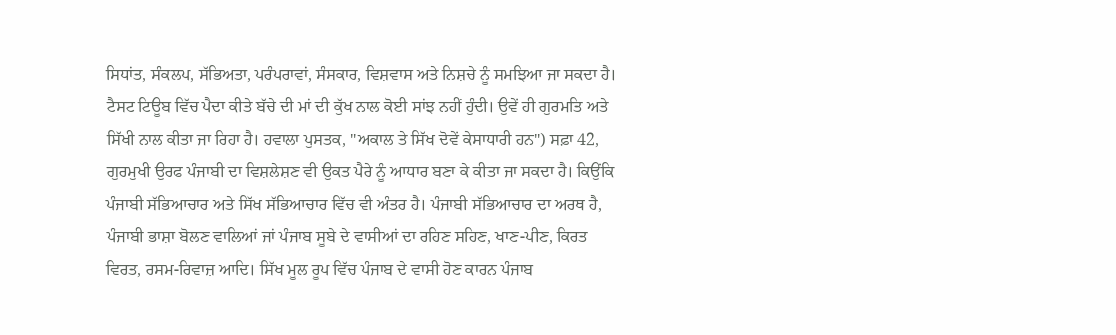ਸਿਧਾਂਤ, ਸੰਕਲਪ, ਸੱਭਿਅਤਾ, ਪਰੰਪਰਾਵਾਂ, ਸੰਸਕਾਰ, ਵਿਸ਼ਵਾਸ ਅਤੇ ਨਿਸ਼ਚੇ ਨੂੰ ਸਮਝਿਆ ਜਾ ਸਕਦਾ ਹੈ। ਟੈਸਟ ਟਿਊਬ ਵਿੱਚ ਪੈਦਾ ਕੀਤੇ ਬੱਚੇ ਦੀ ਮਾਂ ਦੀ ਕੁੱਖ ਨਾਲ ਕੋਈ ਸਾਂਝ ਨਹੀਂ ਹੁੰਦੀ। ਉਵੇਂ ਹੀ ਗੁਰਮਤਿ ਅਤੇ ਸਿੱਖੀ ਨਾਲ ਕੀਤਾ ਜਾ ਰਿਹਾ ਹੈ। ਹਵਾਲਾ ਪੁਸਤਕ, "ਅਕਾਲ ਤੇ ਸਿੱਖ ਦੋਵੇਂ ਕੇਸਾਧਾਰੀ ਹਨ") ਸਫ਼ਾ 42, ਗੁਰਮੁਖੀ ਉਰਫ ਪੰਜਾਬੀ ਦਾ ਵਿਸ਼ਲੇਸ਼ਣ ਵੀ ਉਕਤ ਪੈਰੇ ਨੂੰ ਆਧਾਰ ਬਣਾ ਕੇ ਕੀਤਾ ਜਾ ਸਕਦਾ ਹੈ। ਕਿਉਂਕਿ ਪੰਜਾਬੀ ਸੱਭਿਆਚਾਰ ਅਤੇ ਸਿੱਖ ਸੱਭਿਆਚਾਰ ਵਿੱਚ ਵੀ ਅੰਤਰ ਹੈ। ਪੰਜਾਬੀ ਸੱਭਿਆਚਾਰ ਦਾ ਅਰਥ ਹੈ, ਪੰਜਾਬੀ ਭਾਸ਼ਾ ਬੋਲਣ ਵਾਲਿਆਂ ਜਾਂ ਪੰਜਾਬ ਸੂਬੇ ਦੇ ਵਾਸੀਆਂ ਦਾ ਰਹਿਣ ਸਹਿਣ, ਖਾਣ-ਪੀਣ, ਕਿਰਤ ਵਿਰਤ, ਰਸਮ-ਰਿਵਾਜ਼ ਆਦਿ। ਸਿੱਖ ਮੂਲ ਰੂਪ ਵਿੱਚ ਪੰਜਾਬ ਦੇ ਵਾਸੀ ਹੋਣ ਕਾਰਨ ਪੰਜਾਬ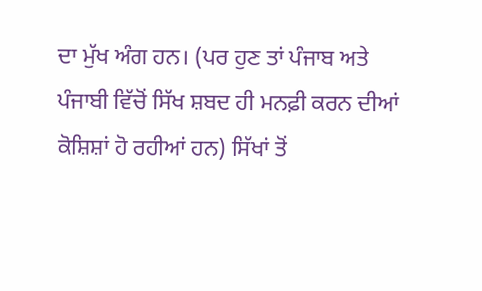ਦਾ ਮੁੱਖ ਅੰਗ ਹਨ। (ਪਰ ਹੁਣ ਤਾਂ ਪੰਜਾਬ ਅਤੇ ਪੰਜਾਬੀ ਵਿੱਚੋਂ ਸਿੱਖ ਸ਼ਬਦ ਹੀ ਮਨਫ਼ੀ ਕਰਨ ਦੀਆਂ ਕੋਸ਼ਿਸ਼ਾਂ ਹੋ ਰਹੀਆਂ ਹਨ) ਸਿੱਖਾਂ ਤੋਂ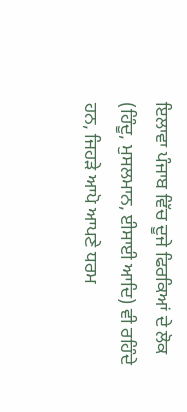ਇਲਾਵਾ ਪੰਜਾਬ ਵਿੱਚ ਦੂਜੇ ਫਿਰਕਿਆਂ ਦੇ ਲੋਕ (ਹਿੰਦੂ, ਮੁਸਲਮਾਨ, ਈਸਾਈ ਆਦਿ) ਵੀ ਰਹਿੰਦੇ ਹਨ, ਜਿਹੜੇ ਆਪੋ ਆਪਣੇ ਧਰਮ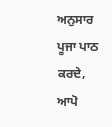ਅਨੁਸਾਰ ਪੂਜਾ ਪਾਠ ਕਰਦੇ, ਆਪੋ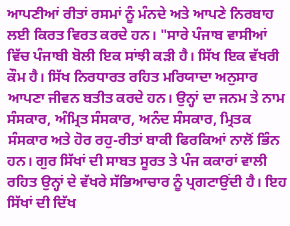ਆਪਣੀਆਂ ਰੀਤਾਂ ਰਸਮਾਂ ਨੂੰ ਮੰਨਦੇ ਅਤੇ ਆਪਣੇ ਨਿਰਬਾਹ ਲਈ ਕਿਰਤ ਵਿਰਤ ਕਰਦੇ ਹਨ। "ਸਾਰੇ ਪੰਜਾਬ ਵਾਸੀਆਂ ਵਿੱਚ ਪੰਜਾਬੀ ਬੋਲੀ ਇਕ ਸਾਂਝੀ ਕੜੀ ਹੈ। ਸਿੱਖ ਇਕ ਵੱਖਰੀ ਕੌਮ ਹੈ। ਸਿੱਖ ਨਿਰਧਾਰਤ ਰਹਿਤ ਮਰਿਯਾਦਾ ਅਨੁਸਾਰ ਆਪਣਾ ਜੀਵਨ ਬਤੀਤ ਕਰਦੇ ਹਨ। ਉਨ੍ਹਾਂ ਦਾ ਜਨਮ ਤੇ ਨਾਮ ਸੰਸਕਾਰ, ਅੰਮ੍ਰਿਤ ਸੰਸਕਾਰ, ਅਨੰਦ ਸੰਸਕਾਰ, ਮ੍ਰਿਤਕ ਸੰਸਕਾਰ ਅਤੇ ਹੋਰ ਰਹੁ-ਰੀਤਾਂ ਬਾਕੀ ਫਿਰਕਿਆਂ ਨਾਲੋਂ ਭਿੰਨ ਹਨ। ਗੁਰ ਸਿੱਖਾਂ ਦੀ ਸਾਬਤ ਸੂਰਤ ਤੇ ਪੰਜ ਕਕਾਰਾਂ ਵਾਲੀ ਰਹਿਤ ਉਨ੍ਹਾਂ ਦੇ ਵੱਖਰੇ ਸੱਭਿਆਚਾਰ ਨੂੰ ਪ੍ਰਗਟਾਉਂਦੀ ਹੈ। ਇਹ ਸਿੱਖਾਂ ਦੀ ਦਿੱਖ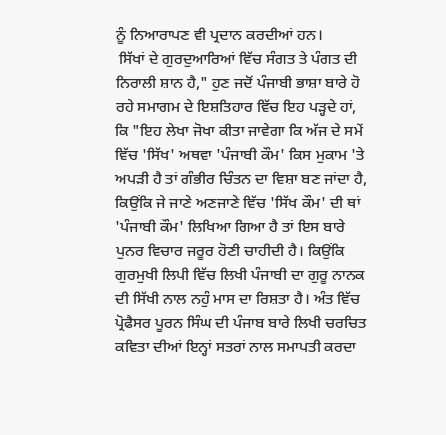ਨੂੰ ਨਿਆਰਾਪਣ ਵੀ ਪ੍ਰਦਾਨ ਕਰਦੀਆਂ ਹਨ।
 ਸਿੱਖਾਂ ਦੇ ਗੁਰਦੁਆਰਿਆਂ ਵਿੱਚ ਸੰਗਤ ਤੇ ਪੰਗਤ ਦੀ ਨਿਰਾਲੀ ਸ਼ਾਨ ਹੈ," ਹੁਣ ਜਦੋਂ ਪੰਜਾਬੀ ਭਾਸ਼ਾ ਬਾਰੇ ਹੋ ਰਹੇ ਸਮਾਗਮ ਦੇ ਇਸ਼ਤਿਹਾਰ ਵਿੱਚ ਇਹ ਪੜ੍ਹਦੇ ਹਾਂ, ਕਿ "ਇਹ ਲੇਖਾ ਜੋਖਾ ਕੀਤਾ ਜਾਵੇਗਾ ਕਿ ਅੱਜ ਦੇ ਸਮੇਂ ਵਿੱਚ 'ਸਿੱਖ' ਅਥਵਾ 'ਪੰਜਾਬੀ ਕੌਮ' ਕਿਸ ਮੁਕਾਮ 'ਤੇ ਅਪੜੀ ਹੈ ਤਾਂ ਗੰਭੀਰ ਚਿੰਤਨ ਦਾ ਵਿਸ਼ਾ ਬਣ ਜਾਂਦਾ ਹੈ, ਕਿਉਂਕਿ ਜੇ ਜਾਣੇ ਅਣਜਾਣੇ ਵਿੱਚ 'ਸਿੱਖ ਕੌਮ' ਦੀ ਥਾਂ 'ਪੰਜਾਬੀ ਕੌਮ' ਲਿਖਿਆ ਗਿਆ ਹੈ ਤਾਂ ਇਸ ਬਾਰੇ ਪੁਨਰ ਵਿਚਾਰ ਜਰੂਰ ਹੋਣੀ ਚਾਹੀਦੀ ਹੈ। ਕਿਉਂਕਿ ਗੁਰਮੁਖੀ ਲਿਪੀ ਵਿੱਚ ਲਿਖੀ ਪੰਜਾਬੀ ਦਾ ਗੁਰੂ ਨਾਨਕ ਦੀ ਸਿੱਖੀ ਨਾਲ ਨਹੁੰ ਮਾਸ ਦਾ ਰਿਸ਼ਤਾ ਹੈ। ਅੰਤ ਵਿੱਚ ਪ੍ਰੋਫੈਸਰ ਪੂਰਨ ਸਿੰਘ ਦੀ ਪੰਜਾਬ ਬਾਰੇ ਲਿਖੀ ਚਰਚਿਤ ਕਵਿਤਾ ਦੀਆਂ ਇਨ੍ਹਾਂ ਸਤਰਾਂ ਨਾਲ ਸਮਾਪਤੀ ਕਰਦਾ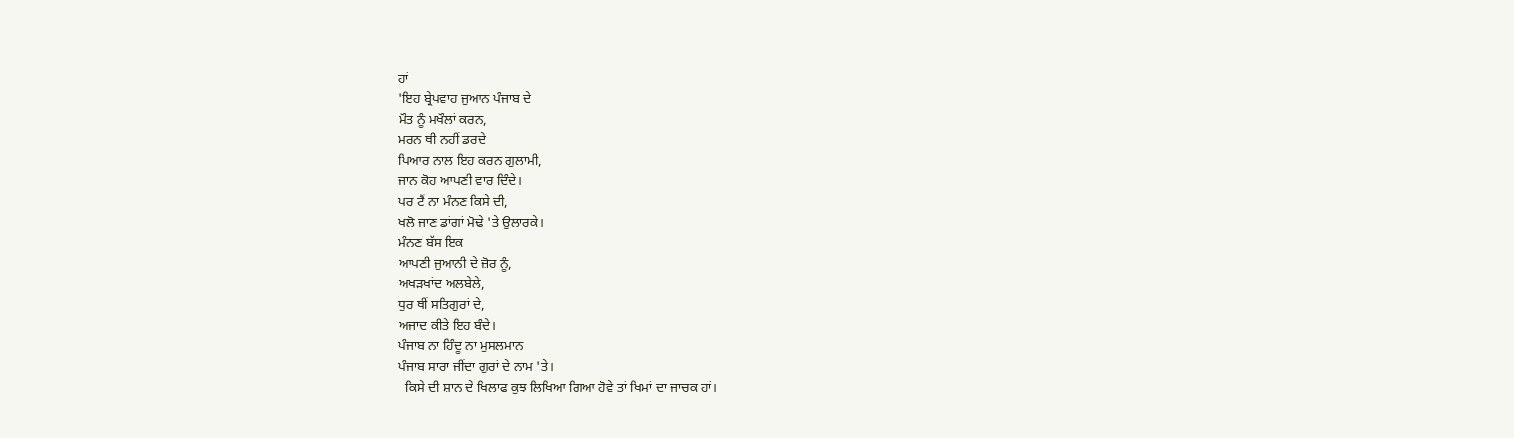ਹਾਂ
'ਇਹ ਬ੍ਰੇਪਵਾਹ ਜੁਆਨ ਪੰਜਾਬ ਦੇ
ਮੌਤ ਨੂੰ ਮਖੌਲਾਂ ਕਰਨ,
ਮਰਨ ਥੀ ਨਹੀਂ ਡਰਦੇ
ਪਿਆਰ ਨਾਲ ਇਹ ਕਰਨ ਗੁਲਾਮੀ,
ਜਾਨ ਕੋਹ ਆਪਣੀ ਵਾਰ ਦਿੰਦੇ।
ਪਰ ਟੈਂ ਨਾ ਮੰਨਣ ਕਿਸੇ ਦੀ,
ਖਲੋ ਜਾਣ ਡਾਂਗਾਂ ਮੋਢੇ 'ਤੇ ਉਲਾਰਕੇ।
ਮੰਨਣ ਬੱਸ ਇਕ
ਆਪਣੀ ਜੁਆਨੀ ਦੇ ਜ਼ੋਰ ਨੂੰ,
ਅਖੜਖਾਂਦ ਅਲਬੇਲੇ,
ਧੁਰ ਥੀਂ ਸਤਿਗੁਰਾਂ ਦੇ,
ਅਜਾਦ ਕੀਤੇ ਇਹ ਬੰਦੇ।
ਪੰਜਾਬ ਨਾ ਹਿੰਦੂ ਨਾ ਮੁਸਲਮਾਨ
ਪੰਜਾਬ ਸਾਰਾ ਜੀਂਦਾ ਗੁਰਾਂ ਦੇ ਨਾਮ 'ਤੇ।
  ਕਿਸੇ ਦੀ ਸ਼ਾਨ ਦੇ ਖਿਲਾਫ ਕੁਝ ਲਿਖਿਆ ਗਿਆ ਹੋਵੇ ਤਾਂ ਖਿਮਾਂ ਦਾ ਜਾਚਕ ਹਾਂ।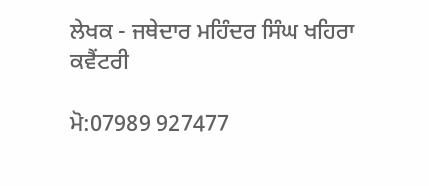ਲੇਖਕ - ਜਥੇਦਾਰ ਮਹਿੰਦਰ ਸਿੰਘ ਖਹਿਰਾ ਕਵੈਂਟਰੀ

ਮੋ:07989 927477